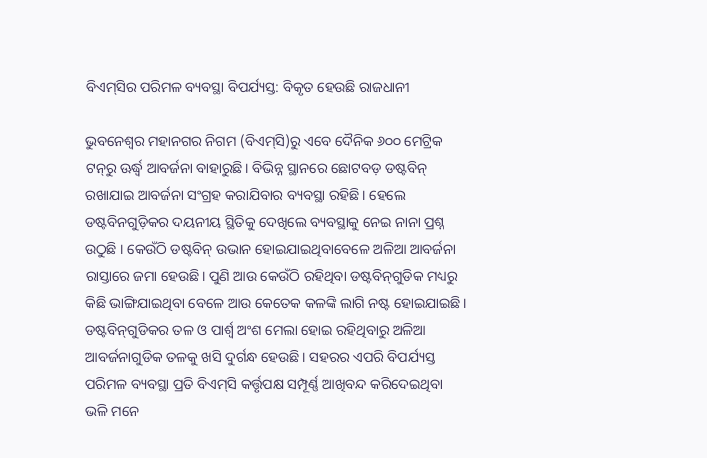ବିଏମ୍‌ସିର ପରିମଳ ବ୍ୟବସ୍ଥା ବିପର୍ଯ୍ୟସ୍ତ: ବିକୃତ ହେଉଛି ରାଜଧାନୀ

ଭୁବନେଶ୍ୱର ମହାନଗର ନିଗମ (ବିଏମ୍‌ସି)ରୁ ଏବେ ଦୈନିକ ୬୦୦ ମେଟ୍ରିକ ଟନ୍‌ରୁ ଊର୍ଦ୍ଧ୍ୱ ଆବର୍ଜନା ବାହାରୁଛି। ବିଭିନ୍ନ ସ୍ଥାନରେ ଛୋଟବଡ଼ ଡଷ୍ଟବିନ୍‌ ରଖାଯାଇ ଆବର୍ଜନା ସଂଗ୍ରହ କରାଯିବାର ବ୍ୟବସ୍ଥା ରହିଛି। ହେଲେ ଡଷ୍ଟବିନଗୁଡ଼ିକର ଦୟନୀୟ ସ୍ଥିତିକୁ ଦେଖିଲେ ବ୍ୟବସ୍ଥାକୁ ନେଇ ନାନା ପ୍ରଶ୍ନ ଉଠୁଛି । କେଉଁଠି ଡଷ୍ଟବିନ୍‌ ଉଭାନ ହୋଇଯାଇଥିବାବେଳେ ଅଳିଆ ଆବର୍ଜନା ରାସ୍ତାରେ ଜମା ହେଉଛି। ପୁଣି ଆଉ କେଉଁଠି ରହିଥିବା ଡଷ୍ଟବିନ୍‌ଗୁଡିକ ମଧ୍ୟରୁ କିଛି ଭାଙ୍ଗିଯାଇଥିବା ବେଳେ ଆଉ କେତେକ କଳଙ୍କି ଲାଗି ନଷ୍ଟ ହୋଇଯାଇଛି। ଡଷ୍ଟବିନ୍‌ଗୁଡିକର ତଳ ଓ ପାର୍ଶ୍ୱ ଅଂଶ ମେଲା ହୋଇ ରହିଥିବାରୁ ଅଳିଆ ଆବର୍ଜନାଗୁଡିକ ତଳକୁ ଖସି ଦୁର୍ଗନ୍ଧ ହେଉଛି। ସହରର ଏପରି ବିପର୍ଯ୍ୟସ୍ତ ପରିମଳ ବ୍ୟବସ୍ଥା ପ୍ରତି ବିଏମ୍‌ସି କର୍ତ୍ତୃପକ୍ଷ ସମ୍ପୂର୍ଣ୍ଣ ଆଖିବନ୍ଦ କରିଦେଇଥିବା ଭଳି ମନେ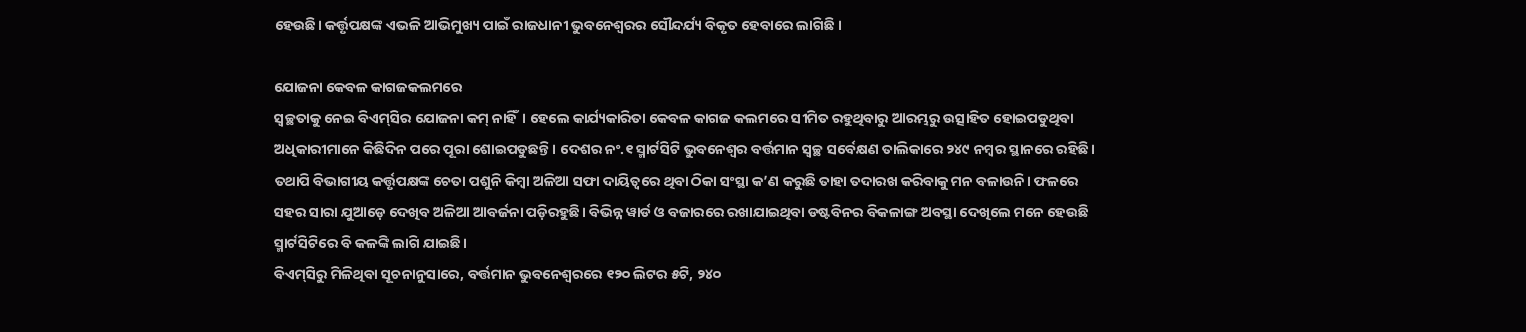ହେଉଛି। କର୍ତ୍ତୃପକ୍ଷଙ୍କ ଏଭଳି ଆଭିମୁଖ୍ୟ ପାଇଁ ରାଜଧାନୀ ଭୁବନେଶ୍ୱରର ସୌନ୍ଦର୍ଯ୍ୟ ବିକୃତ ହେବାରେ ଲାଗିଛି ।

ଯୋଜନା କେବଳ କାଗଜକଲମରେ
ସ୍ବଚ୍ଛତାକୁ ନେଇ ବିଏମ୍‌ସିର ଯୋଜନା କମ୍‌ ନାହିଁ। ହେଲେ କାର୍ଯ୍ୟକାରିତା କେବଳ କାଗଜ କଲମରେ ସୀମିତ ରହୁଥିବାରୁ ଆରମ୍ଭରୁ ଉତ୍ସାହିତ ହୋଇପଡୁଥିବା ଅଧିକାରୀମାନେ କିଛିଦିନ ପରେ ପୂରା ଶୋଇପଡୁଛନ୍ତି। ଦେଶର ନଂ.୧ ସ୍ମାର୍ଟସିଟି ଭୁବନେଶ୍ୱର ବର୍ତ୍ତମାନ ସ୍ବଚ୍ଛ ସର୍ବେକ୍ଷଣ ତାଲିକାରେ ୨୪୯ ନମ୍ବର ସ୍ଥାନରେ ରହିଛି। ତଥାପି ବିଭାଗୀୟ କର୍ତ୍ତୃପକ୍ଷଙ୍କ ଚେତା ପଶୁନି କିମ୍ବା ଅଳିଆ ସଫା ଦାୟିତ୍ୱରେ ଥିବା ଠିକା ସଂସ୍ଥା କ’ଣ କରୁଛି ତାହା ତଦାରଖ କରିବାକୁ ମନ ବଳାଉନି। ଫଳରେ ସହର ସାରା ଯୁଆଡ଼େ ଦେଖିବ ଅଳିଆ ଆବର୍ଜନା ପଡ଼ିରହୁଛି। ବିଭିନ୍ନ ୱାର୍ଡ ଓ ବଜାରରେ ରଖାଯାଇଥିବା ଡଷ୍ଟବିନର ବିକଳାଙ୍ଗ ଅବସ୍ଥା ଦେଖିଲେ ମନେ ହେଉଛି ସ୍ମାର୍ଟସିଟିରେ ବି କଳଙ୍କି ଲାଗି ଯାଇଛି।
ବିଏମ୍‌ସିରୁ ମିଳିଥିବା ସୂଚନାନୁସାରେ, ବର୍ତ୍ତମାନ ଭୁବନେଶ୍ୱରରେ ୧୨୦ ଲିଟର ୫ଟି, ୨୪୦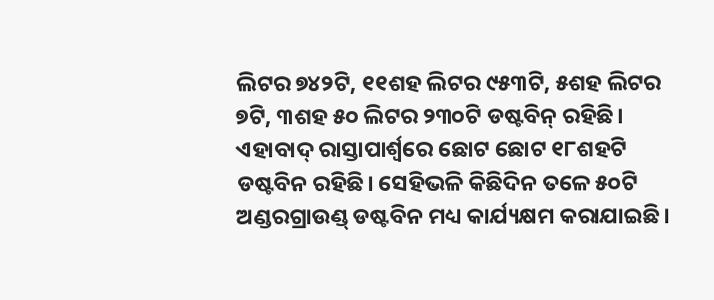ଲିଟର ୭୪୨ଟି, ୧୧ଶହ ଲିଟର ୯୫୩ଟି, ୫ଶହ ଲିଟର ୭ଟି, ୩ଶହ ୫୦ ଲିଟର ୨୩୦ଟି ଡଷ୍ଟବିନ୍‌ ରହିଛି। ଏହାବାଦ୍‌ ରାସ୍ତାପାର୍ଶ୍ୱରେ ଛୋଟ ଛୋଟ ୧୮ଶହଟି ଡଷ୍ଟବିନ ରହିଛି। ସେହିଭଳି କିଛିଦିନ ତଳେ ୫୦ଟି ଅଣ୍ଡରଗ୍ରାଉଣ୍ଡ୍‌ ଡଷ୍ଟବିନ ମଧ୍ୟ କାର୍ଯ୍ୟକ୍ଷମ କରାଯାଇଛି।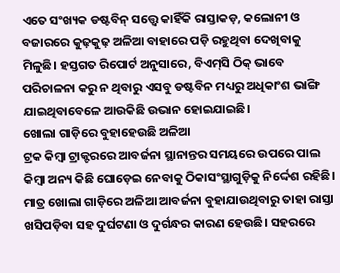ଏତେ ସଂଖ୍ୟକ ଡଷ୍ଟବିନ୍‌ ସତ୍ତ୍ୱେ କାହିଁକି ରାସ୍ତାକଡ଼, କଲୋନୀ ଓ ବଜାରରେ କୁଢ଼କୁଢ଼ ଅଳିଆ ବାହାରେ ପଡ଼ି ରହୁଥିବା ଦେଖିବାକୁ ମିଳୁଛି। ହସ୍ତଗତ ରିପୋର୍ଟ ଅନୁସାରେ, ବିଏମ୍‌ସି ଠିକ୍‌ ଭାବେ ପରିଚାଳନା କରୁ ନ ଥିବାରୁ ଏସବୁ ଡଷ୍ଟବିନ ମଧ୍ୟରୁ ଅଧିକାଂଶ ଭାଙ୍ଗି ଯାଇଥିବାବେଳେ ଆଉକିଛି ଉଭାନ ହୋଇଯାଇଛି।
ଖୋଲା ଗାଡ଼ିରେ ବୁହାହେଉଛି ଅଳିଆ
ଟ୍ରକ କିମ୍ବା ଟ୍ରାକ୍ଟରରେ ଆବର୍ଜନା ସ୍ଥାନାନ୍ତର ସମୟରେ ଉପରେ ପାଲ କିମ୍ବା ଅନ୍ୟ କିଛି ଘୋଡ଼େଇ ନେବାକୁ ଠିକାସଂସ୍ଥାଗୁଡ଼ିକୁ ନିର୍ଦ୍ଦେଶ ରହିଛି। ମାତ୍ର ଖୋଲା ଗାଡ଼ିରେ ଅଳିଆ ଆବର୍ଜନା ବୁହାଯାଉଥିବାରୁ ତାହା ରାସ୍ତା ଖସିପଡ଼ିବା ସହ ଦୁର୍ଘଟଣା ଓ ଦୁର୍ଗନ୍ଧର କାରଣ ହେଉଛି। ସହରରେ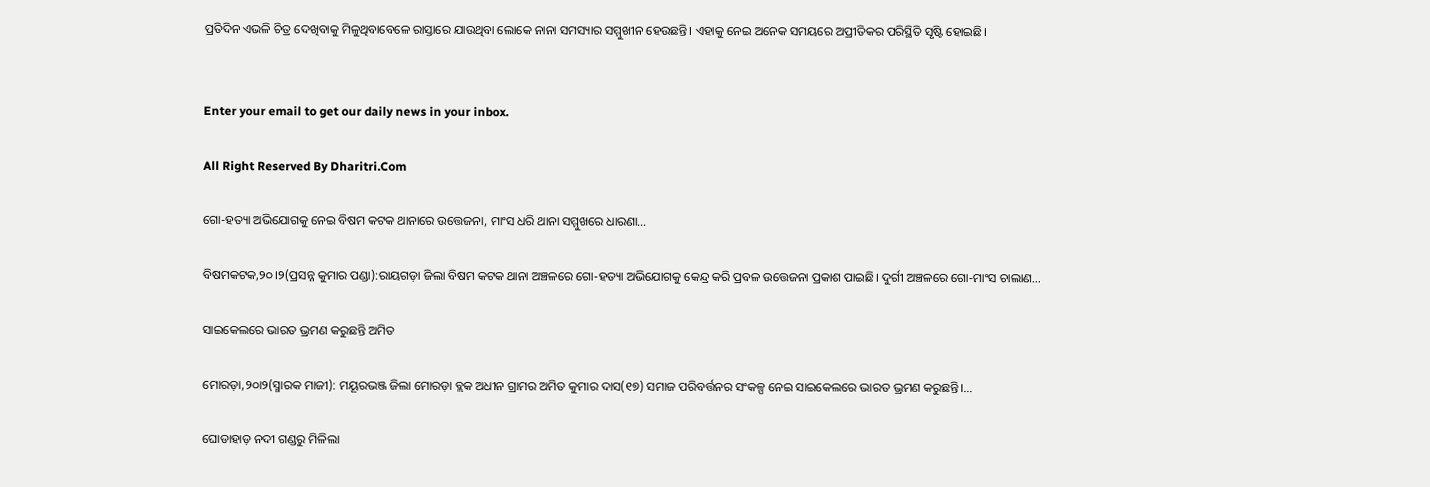ପ୍ରତିଦିନ ଏଭଳି ଚିତ୍ର ଦେଖିବାକୁ ମିଳୁଥିବାବେଳେ ରାସ୍ତାରେ ଯାଉଥିବା ଲୋକେ ନାନା ସମସ୍ୟାର ସମ୍ମୁଖୀନ ହେଉଛନ୍ତି। ଏହାକୁ ନେଇ ଅନେକ ସମୟରେ ଅପ୍ରୀତିକର ପରିସ୍ଥିତି ସୃଷ୍ଟି ହୋଇଛି।


Enter your email to get our daily news in your inbox.

All Right Reserved By Dharitri.Com

ଗୋ-ହତ୍ୟା ଅଭିଯୋଗକୁ ନେଇ ବିଷମ କଟକ ଥାନାରେ ଉତ୍ତେଜନା, ମାଂସ ଧରି ଥାନା ସମ୍ମୁଖରେ ଧାରଣା…

ବିଷମକଟକ,୨୦।୨(ପ୍ରସନ୍ନ କୁମାର ପଣ୍ଡା):ରାୟଗଡ଼ା ଜିଲା ବିଷମ କଟକ ଥାନା ଅଞ୍ଚଳରେ ଗୋ-ହତ୍ୟା ଅଭିଯୋଗକୁ କେନ୍ଦ୍ର କରି ପ୍ରବଳ ଉତ୍ତେଜନା ପ୍ରକାଶ ପାଇଛି। ଦୁର୍ଗୀ ଅଞ୍ଚଳରେ ଗୋ-ମାଂସ ଚାଲାଣ…

ସାଇକେଲରେ ଭାରତ ଭ୍ରମଣ କରୁଛନ୍ତି ଅମିତ

ମୋରଡ଼ା,୨୦ା୨(ସ୍ମାରକ ମାଜୀ): ମୟୂରଭଞ୍ଜ ଜିଲା ମୋରଡ଼ା ବ୍ଲକ ଅଧୀନ ଗ୍ରାମର ଅମିତ କୁମାର ଦାସ(୧୭) ସମାଜ ପରିବର୍ତ୍ତନର ସଂକଳ୍ପ ନେଇ ସାଇକେଲରେ ଭାରତ ଭ୍ରମଣ କରୁଛନ୍ତି।…

ଘୋଡାହାଡ଼ ନଦୀ ଗଣ୍ଡରୁ ମିଳିଲା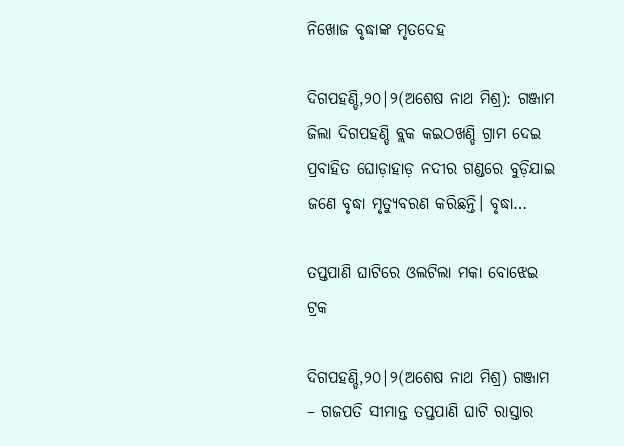ନିଖୋଜ ବୃଦ୍ଧାଙ୍କ ମୃତଦେହ

ଦିଗପହଣ୍ଡି,୨୦|୨(ଅଶେଷ ନାଥ ମିଶ୍ର): ଗଞ୍ଜାମ ଜିଲା ଦିଗପହଣ୍ଡି ବ୍ଲକ କଇଠଖଣ୍ଡି ଗ୍ରାମ ଦେଇ ପ୍ରବାହିତ ଘୋଡ଼ାହାଡ଼ ନଦୀର ଗଣ୍ଡରେ ବୁଡ଼ିଯାଇ ଜଣେ ବୃଦ୍ଧା ମୃତ୍ୟୁବରଣ କରିଛନ୍ତି। ବୃଦ୍ଧା…

ତପ୍ତପାଣି ଘାଟିରେ ଓଲଟିଲା ମକା ବୋଝେଇ ଟ୍ରକ

ଦିଗପହଣ୍ଡି,୨୦|୨(ଅଶେଷ ନାଥ ମିଶ୍ର) ଗଞ୍ଜାମ – ଗଜପତି ସୀମାନ୍ତ ତପ୍ତପାଣି ଘାଟି ରାସ୍ତାର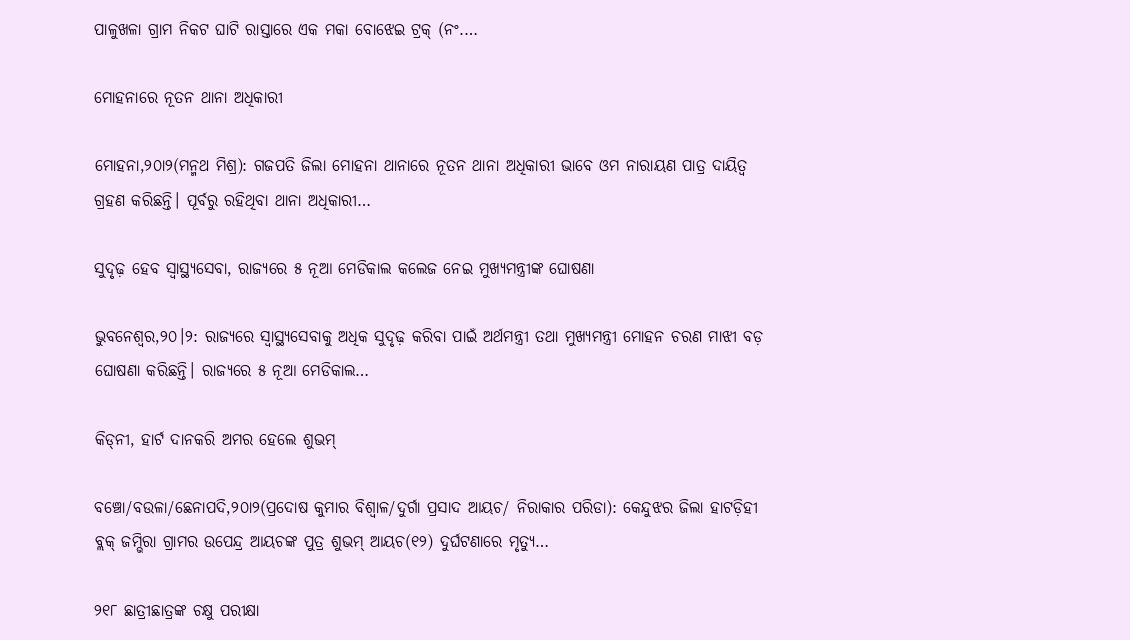ପାଳୁଖଳା ଗ୍ରାମ ନିକଟ ଘାଟି ରାସ୍ତାରେ ଏକ ମକା ବୋଝେଇ ଟ୍ରକ୍ (ନଂ.…

ମୋହନାରେ ନୂତନ ଥାନା ଅଧିକାରୀ

ମୋହନା,୨୦ା୨(ମନ୍ମଥ ମିଶ୍ର): ଗଜପତି ଜିଲା ମୋହନା ଥାନାରେ ନୂତନ ଥାନା ଅଧିକାରୀ ଭାବେ ଓମ ନାରାୟଣ ପାତ୍ର ଦାୟିତ୍ୱ ଗ୍ରହଣ କରିଛନ୍ତି। ପୂର୍ବରୁ ରହିଥିବା ଥାନା ଅଧିକାରୀ…

ସୁଦୃଢ଼ ହେବ ସ୍ବାସ୍ଥ୍ୟସେବା, ରାଜ୍ୟରେ ୫ ନୂଆ ମେଡିକାଲ କଲେଜ ନେଇ ମୁଖ୍ୟମନ୍ତ୍ରୀଙ୍କ ଘୋଷଣା

ଭୁବନେଶ୍ୱର,୨୦।୨: ରାଜ୍ୟରେ ସ୍ବାସ୍ଥ୍ୟସେବାକୁ ଅଧିକ ସୁଦୃଢ଼ କରିବା ପାଇଁ ଅର୍ଥମନ୍ତ୍ରୀ ତଥା ମୁଖ୍ୟମନ୍ତ୍ରୀ ମୋହନ ଚରଣ ମାଝୀ ବଡ଼ ଘୋଷଣା କରିଛନ୍ତି। ରାଜ୍ୟରେ ୫ ନୂଆ ମେଡିକାଲ…

କିଡ୍‌ନୀ, ହାର୍ଟ ଦାନକରି ଅମର ହେଲେ ଶୁଭମ୍‌

ବଞ୍ଚୋ/ବଉଳା/ଛେନାପଦି,୨୦ା୨(ପ୍ରଦୋଷ କୁମାର ବିଶ୍ୱାଳ/ଦୁର୍ଗା ପ୍ରସାଦ ଆୟଚ/ ନିରାକାର ପରିଡା): କେନ୍ଦୁଝର ଜିଲା ହାଟଡ଼ିହୀ ବ୍ଲକ୍‌ ଜମ୍ଭିରା ଗ୍ରାମର ଉପେନ୍ଦ୍ର ଆୟଚଙ୍କ ପୁତ୍ର ଶୁଭମ୍‌ ଆୟଚ(୧୨) ଦୁର୍ଘଟଣାରେ ମୃତ୍ୟୁ…

୨୧୮ ଛାତ୍ରୀଛାତ୍ରଙ୍କ ଚକ୍ଷୁ ପରୀକ୍ଷା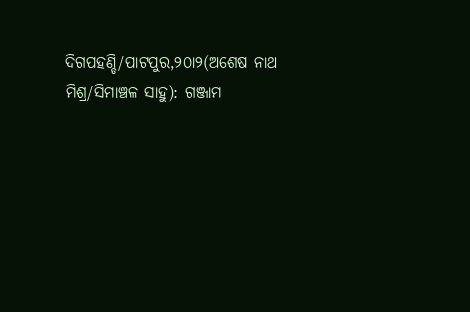ଦିଗପହଣ୍ଡି/ପାଟପୁର,୨୦ା୨(ଅଶେଷ ନାଥ ମିଶ୍ର/ସିମାଞ୍ଚଳ ସାହୁ): ଗଞ୍ଜାମ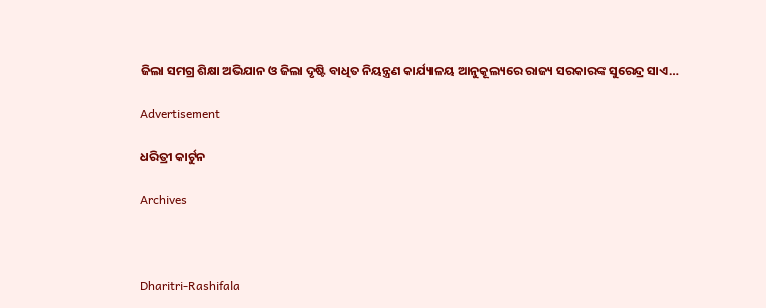ଜିଲା ସମଗ୍ର ଶିକ୍ଷା ଅଭିଯାନ ଓ ଜିଲା ଦୃଷ୍ଟି ବାଧିତ ନିୟନ୍ତ୍ରଣ କାର୍ଯ୍ୟାଳୟ ଆନୁକୂଲ୍ୟରେ ରାଜ୍ୟ ସରକାରଙ୍କ ସୁରେନ୍ଦ୍ର ସାଏ…

Advertisement

ଧରିତ୍ରୀ କାର୍ଟୁନ

Archives



Dharitri-Rashifala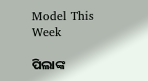Model This Week

ପିଲାଙ୍କ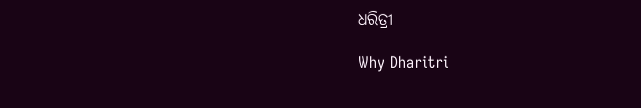ଧରିତ୍ରୀ

Why Dharitri